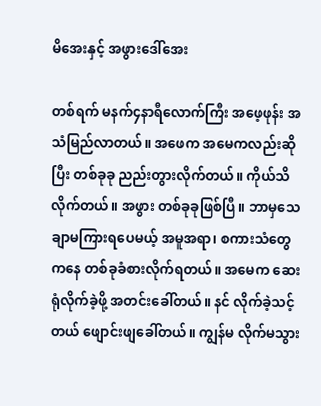မိအေးနှင့် အဖွားဒေါ်အေး

တစ်ရက် မနက်၄နာရီလောက်ကြီး အဖေ့ဖုန်း အသံမြည်လာတယ်။ အဖေက အမေကလည်းဆိုပြီး တစ်ခုခု ညည်းတွားလိုက်တယ်။ ကိုယ်သိလိုက်တယ်။ အဖွား တစ်ခုခုဖြစ်ပြီ။ ဘာမှသေချာမကြားရပေမယ့် အမူအရာ၊ စကားသံတွေကနေ တစ်ခုခံစားလိုက်ရတယ်။ အမေက ဆေးရုံလိုက်ခဲ့ဖို့ အတင်းခေါ်တယ်။ နင် လိုက်ခဲ့သင့်တယ် ဖျောင်းဖျခေါ်တယ်။ ကျွန်မ လိုက်မသွား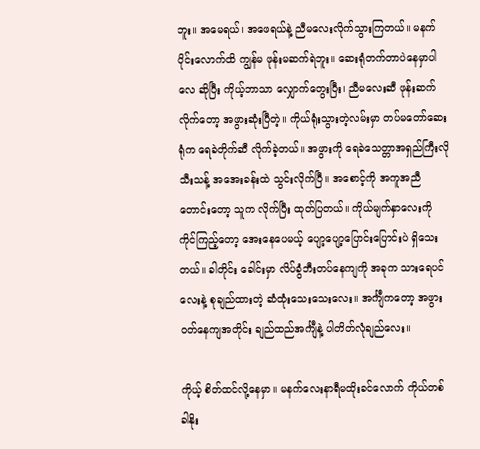ဘူး။ အမေရယ်၊ အဖေရယ်နဲ့ ညီမလေးလိုက်သွားကြတယ်။ မနက်ပိုင်းလောက်ထိ ကျွန်မ ဖုန်းမဆက်ရဲဘူး။ ဆေးရုံတက်တာပဲနေမှာပါလေ ဆိုပြီး ကိုယ့်ဘာသာ လျှောက်တွေးပြီး၊ ညီမလေးဆီ ဖုန်းဆက်လိုက်တော့ အဖွားဆုံးပြီတဲ့။ ကိုယ်ရုံးသွားတဲ့လမ်းမှာ တပ်မတော်ဆေးရုံက ရေခဲတိုက်ဆီ လိုက်ခဲ့တယ်။ အဖွားကို ရေခဲသေတ္တာအရှည်ကြီးလို သီးသန့် အအေးခန်းထဲ သွင်းလိုက်ပြီ။ အစောင့်ကို အကူအညီတောင်းတော့ သူက လိုက်ပြီး ထုတ်ပြတယ်။ ကိုယ်မျက်နှာလေးကို ကိုင်ကြည့်တော့ အေးနေပေမယ့် ပျော့ပျော့ပြောင်းပြောင်းပဲ ရှိသေးတယ်။ ခါတိုင်း ခေါင်းမှာ လိပ်ခွံဘီးတပ်နေကျကို အခုက သားရေပင်လေးနဲ့ စုချည်ထားတဲ့ ဆံထုံးသေးသေးလေး။ အင်္ကျီကတော့ အဖွားဝတ်နေကျအတိုင်း ချည်ထည်အင်္ကျီနဲ့ ပါတိတ်လုံချည်လေး။

ကိုယ့် စိတ်ထင်လို့နေမှာ။ မနက်လေးနာရီမထိုးခင်လောက် ကိုယ်တစ်ခါနိုး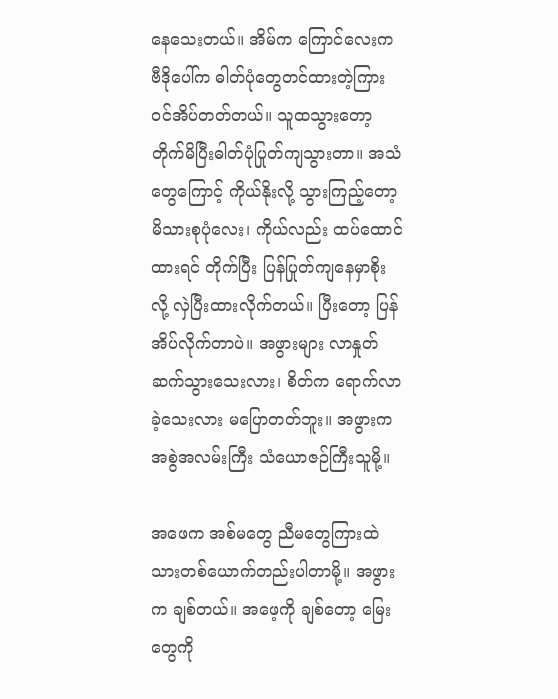နေသေးတယ်။ အိမ်က ကြောင်လေးက ဗီဒိုပေါ်က ဓါတ်ပုံတွေတင်ထားတဲ့ကြား ဝင်အိပ်တတ်တယ်။ သူထသွားတော့ တိုက်မိပြီးဓါတ်ပုံပြုတ်ကျသွားတာ။ အသံတွေကြောင့် ကိုယ်နိုးလို့ သွားကြည့်တော့ မိသားစုပုံလေး၊ ကိုယ်လည်း ထပ်ထောင်ထားရင် တိုက်ပြီး ပြန်ပြုတ်ကျနေမှာစိုးလို့ လှဲပြီးထားလိုက်တယ်။ ပြီးတော့ ပြန်အိပ်လိုက်တာပဲ။ အဖွားများ လာနှုတ်ဆက်သွားသေးလား၊ စိတ်က ရောက်လာခဲ့သေးလား မပြောတတ်ဘူး။ အဖွားက အစွဲအလမ်းကြီး သံယောဇဉ်ကြီးသူမို့။

အဖေက အစ်မတွေ ညီမတွေကြားထဲ သားတစ်ယောက်တည်းပါတာမို့။ အဖွားက ချစ်တယ်။ အဖေ့ကို ချစ်တော့ မြေးတွေကို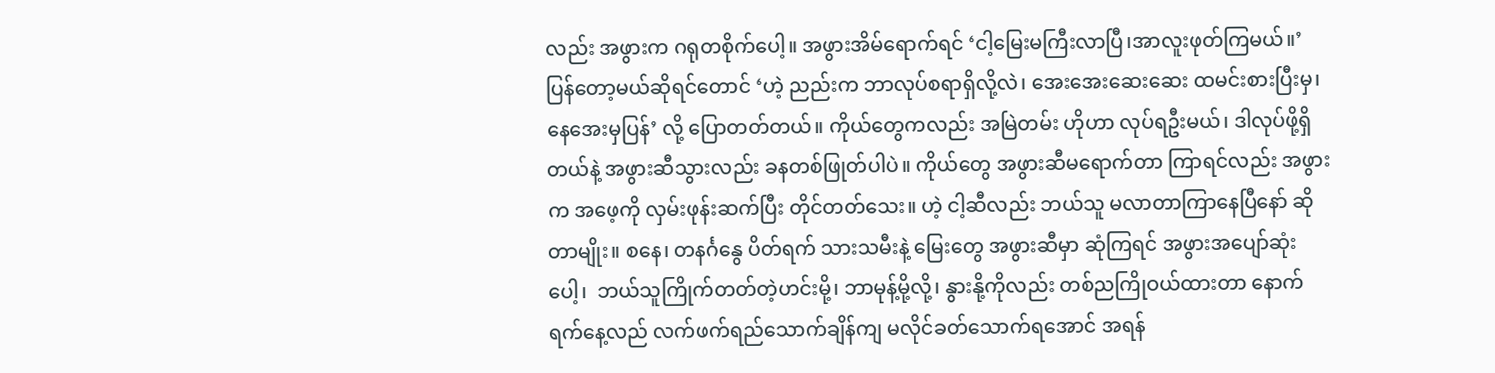လည်း အဖွားက ဂရုတစိုက်ပေါ့။ အဖွားအိမ်ရောက်ရင် ‘ငါ့မြေးမကြီးလာပြီ၊အာလူးဖုတ်ကြမယ်။’ ပြန်တော့မယ်ဆိုရင်တောင် ‘ဟဲ့ ညည်းက ဘာလုပ်စရာရှိလို့လဲ၊ အေးအေးဆေးဆေး ထမင်းစားပြီးမှ၊  နေအေးမှပြန်’ လို့ ပြောတတ်တယ်။ ကိုယ်တွေကလည်း အမြဲတမ်း ဟိုဟာ လုပ်ရဦးမယ်၊ ဒါလုပ်ဖို့ရှိတယ်နဲ့ အဖွားဆီသွားလည်း ခနတစ်ဖြုတ်ပါပဲ။ ကိုယ်တွေ အဖွားဆီမရောက်တာ ကြာရင်လည်း အဖွားက အဖေ့ကို လှမ်းဖုန်းဆက်ပြီး တိုင်တတ်သေး။ ဟဲ့ ငါ့ဆီလည်း ဘယ်သူ မလာတာကြာနေပြီနော် ဆိုတာမျိုး။ စနေ၊ တနင်္ဂနွေ ပိတ်ရက် သားသမီးနဲ့ မြေးတွေ အဖွားဆီမှာ ဆုံကြရင် အဖွားအပျော်ဆုံးပေါ့၊  ဘယ်သူကြိုက်တတ်တဲ့ဟင်းမို့၊ ဘာမုန့်မို့လို့၊ နွားနို့ကိုလည်း တစ်ညကြိုဝယ်ထားတာ နောက်ရက်နေ့လည် လက်ဖက်ရည်သောက်ချိန်ကျ မလိုင်ခတ်သောက်ရအောင် အရန်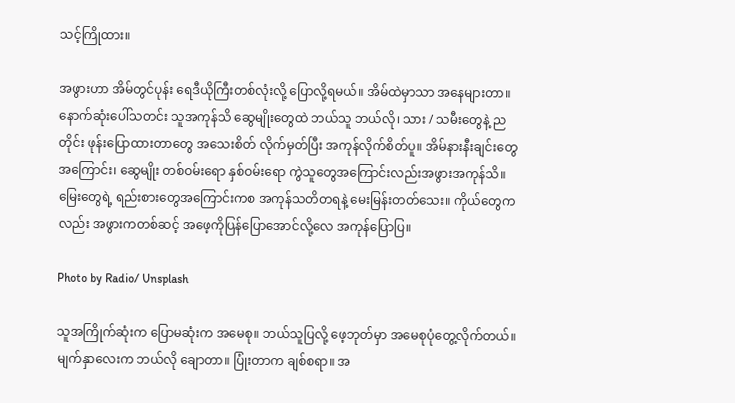သင့်ကြိုထား။

အဖွားဟာ အိမ်တွင်ပုန်း ရေဒီယိုကြီးတစ်လုံးလို့ ပြောလို့ရမယ်။ အိမ်ထဲမှာသာ အနေများတာ။ နောက်ဆုံးပေါ်သတင်း သူအကုန်သိ ဆွေမျိုးတွေထဲ ဘယ်သူ ဘယ်လို၊ သား / သမီးတွေနဲ့ ညတိုင်း ဖုန်းပြောထားတာတွေ အသေးစိတ် လိုက်မှတ်ပြီး အကုန်လိုက်စိတ်ပူ။ အိမ်နားနီးချင်းတွေအကြောင်း၊ ဆွေမျိုး တစ်ဝမ်းရော နှစ်ဝမ်းရော ကွဲသူတွေအကြောင်းလည်းအဖွားအကုန်သိ။ မြေးတွေရဲ့ ရည်းစားတွေအကြောင်းကစ အကုန်သတိတရနဲ့ မေးမြန်းတတ်သေး။ ကိုယ်တွေကလည်း အဖွားကတစ်ဆင့် အဖေ့ကိုပြန်ပြောအောင်လို့လေ အကုန်ပြောပြ။

Photo by Radio/ Unsplash

သူအကြိုက်ဆုံးက ပြောမဆုံးက အမေစု။ ဘယ်သူပြလို့ ဖေ့ဘုတ်မှာ အမေစုပုံတွေ့လိုက်တယ်။ မျက်နှာလေးက ဘယ်လို ချောတာ။ ပြုံးတာက ချစ်စရာ။ အ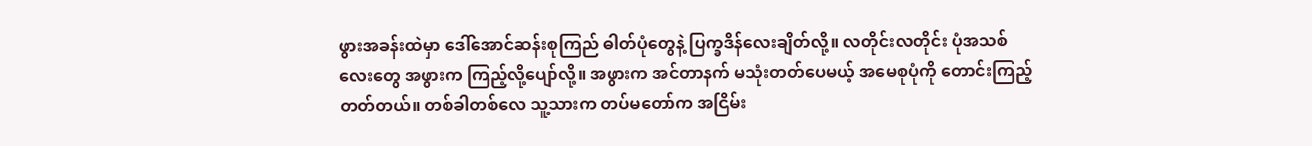ဖွားအခန်းထဲမှာ ဒေါ်အောင်ဆန်းစုကြည် ဓါတ်ပုံတွေနဲ့ ပြက္ခဒိန်လေးချိတ်လို့။ လတိုင်းလတိုင်း ပုံအသစ်လေးတွေ အဖွားက ကြည့်လို့ပျော်လို့။ အဖွားက အင်တာနက် မသုံးတတ်ပေမယ့် အမေစုပုံကို တောင်းကြည့်တတ်တယ်။ တစ်ခါတစ်လေ သူ့သားက တပ်မတော်က အငြိမ်း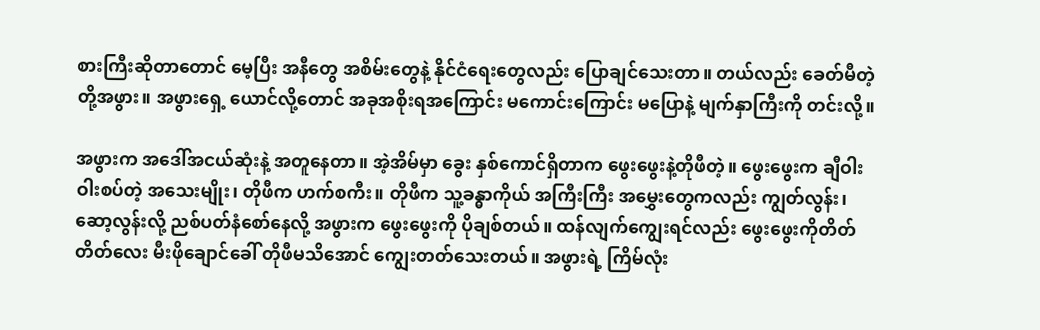စားကြီးဆိုတာတောင် မေ့ပြီး အနီတွေ အစိမ်းတွေနဲ့ နိုင်ငံရေးတွေလည်း ပြောချင်သေးတာ။ တယ်လည်း ခေတ်မီတဲ့ တို့အဖွား။ အဖွားရှေ့ ယောင်လို့တောင် အခုအစိုးရအကြောင်း မကောင်းကြောင်း မပြောနဲ့ မျက်နှာကြီးကို တင်းလို့။

အဖွားက အဒေါ်အငယ်ဆုံးနဲ့ အတူနေတာ။ အဲ့အိမ်မှာ ခွေး နှစ်ကောင်ရှိတာက ဖွေးဖွေးနဲ့တိုဖီတဲ့။ ဖွေးဖွေးက ချီဝါးဝါးစပ်တဲ့ အသေးမျိုး၊ တိုဖီက ဟက်စကီး။ တိုဖီက သူ့ခန္ဓာကိုယ် အကြီးကြီး အမွှေးတွေကလည်း ကျွတ်လွန်း၊ ဆော့လွန်းလို့ ညစ်ပတ်နံစော်နေလို့ အဖွားက ဖွေးဖွေးကို ပိုချစ်တယ်။ ထန်လျက်ကျွေးရင်လည်း ဖွေးဖွေးကိုတိတ်တိတ်လေး မီးဖိုချောင်ခေါ် တိုဖီမသိအောင် ကျွေးတတ်သေးတယ်။ အဖွားရဲ့ ကြိမ်လုံး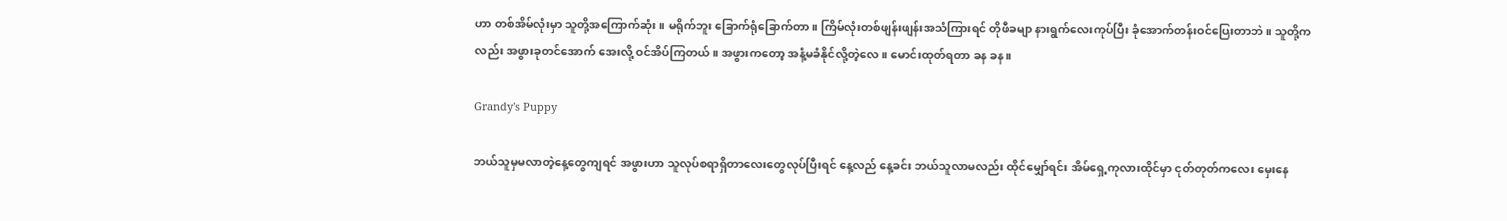ဟာ တစ်အိမ်လုံးမှာ သူတို့အကြောက်ဆုံး။ မရိုက်ဘူး ခြောက်ရုံခြောက်တာ။ ကြိမ်လုံးတစ်ဖျန်းဖျန်းအသံကြားရင် တိုဖီခမျာ နားရွက်လေးကုပ်ပြီး ခုံအောက်တန်းဝင်ပြေးတာဘဲ။ သူတို့ကလည်း အဖွားခုတင်အောက် အေးလို့ ဝင်အိပ်ကြတယ်။ အဖွားကတော့ အနံ့မခံနိုင်လို့တဲ့လေ။ မောင်းထုတ်ရတာ ခန ခန။

Grandy's Puppy

ဘယ်သူမှမလာတဲ့နေ့တွေကျရင် အဖွားဟာ သူလုပ်စရာရှိတာလေးတွေလုပ်ပြီးရင် နေ့လည် နေ့ခင်း ဘယ်သူလာမလည်း ထိုင်မျှော်ရင်း အိမ်ရှေ့ကုလားထိုင်မှာ ငုတ်တုတ်ကလေး မှေးနေ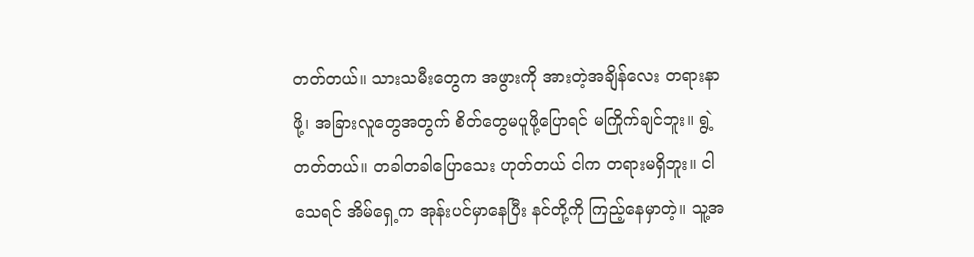တတ်တယ်။ သားသမီးတွေက အဖွားကို အားတဲ့အချိန်လေး တရားနာဖို့၊ အခြားလူတွေအတွက် စိတ်တွေမပူဖို့ပြောရင် မကြိုက်ချင်ဘူး။ ရွဲ့တတ်တယ်။ တခါတခါပြောသေး ဟုတ်တယ် ငါက တရားမရှိဘူး။ ငါသေရင် အိမ်ရှေ့က အုန်းပင်မှာနေပြီး နင်တို့ကို ကြည့်နေမှာတဲ့။ သူ့အ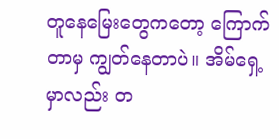တူနေမြေးတွေကတော့ ကြောက်တာမှ ကျွတ်နေတာပဲ။ အိမ်ရှေ့မှာလည်း တ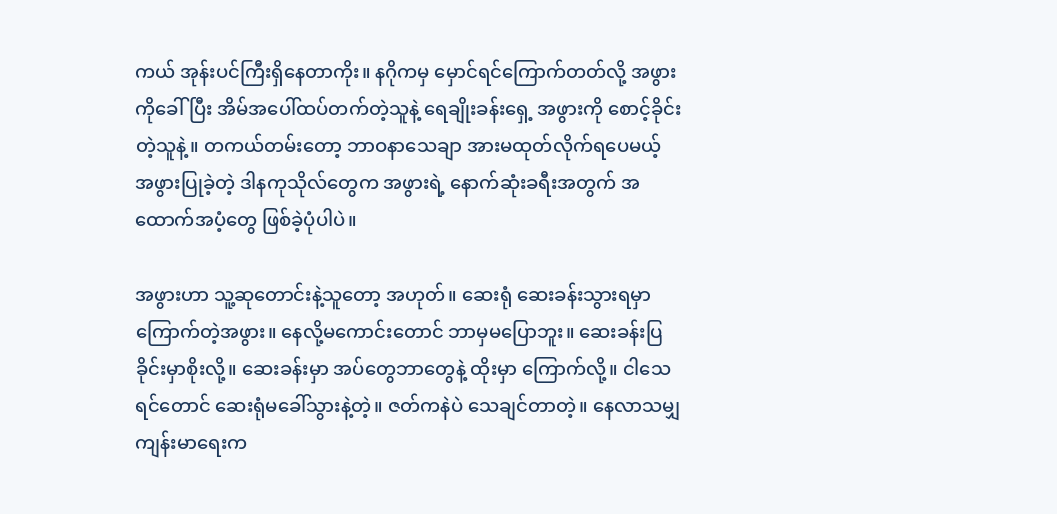ကယ် အုန်းပင်ကြီးရှိနေတာကိုး။ နဂိုကမှ မှောင်ရင်ကြောက်တတ်လို့ အဖွားကိုခေါ်ပြီး အိမ်အပေါ်ထပ်တက်တဲ့သူနဲ့ ရေချိုးခန်းရှေ့ အဖွားကို စောင့်ခိုင်းတဲ့သူနဲ့။ တကယ်တမ်းတော့ ဘာဝနာသေချာ အားမထုတ်လိုက်ရပေမယ့်  အဖွားပြုခဲ့တဲ့ ဒါနကုသိုလ်တွေက အဖွားရဲ့ နောက်ဆုံးခရီးအတွက် အထောက်အပံ့တွေ ဖြစ်ခဲ့ပုံပါပဲ။

အဖွားဟာ သူ့ဆုတောင်းနဲ့သူတော့ အဟုတ်။ ဆေးရုံ ဆေးခန်းသွားရမှာ ကြောက်တဲ့အဖွား။ နေလို့မကောင်းတောင် ဘာမှမပြောဘူး။ ဆေးခန်းပြခိုင်းမှာစိုးလို့။ ဆေးခန်းမှာ အပ်တွေဘာတွေနဲ့ ထိုးမှာ ကြောက်လို့။ ငါသေရင်တောင် ဆေးရုံမခေါ်သွားနဲ့တဲ့။ ဇတ်ကနဲပဲ သေချင်တာတဲ့။ နေလာသမျှ ကျန်းမာရေးက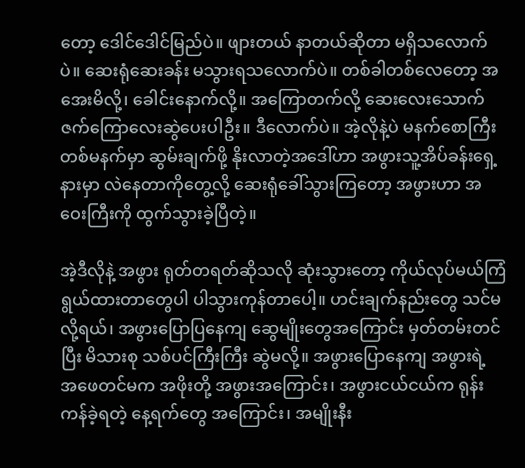တော့ ဒေါင်ဒေါင်မြည်ပဲ။ ဖျားတယ် နာတယ်ဆိုတာ မရှိသလောက်ပဲ။ ဆေးရုံဆေးခန်း မသွားရသလောက်ပဲ။ တစ်ခါတစ်လေတော့ အအေးမိလို့၊ ခေါင်းနောက်လို့။ အကြောတက်လို့ ဆေးလေးသောက် ဇက်ကြောလေးဆွဲပေးပါဦး။ ဒီလောက်ပဲ။ အဲ့လိုနဲ့ပဲ မနက်စောကြီး တစ်မနက်မှာ ဆွမ်းချက်ဖို့ နိုးလာတဲ့အဒေါ်ဟာ အဖွားသူ့အိပ်ခန်းရှေ့နားမှာ လဲနေတာကိုတွေ့လို့ ဆေးရုံခေါ်သွားကြတော့ အဖွားဟာ အဝေးကြီးကို ထွက်သွားခဲ့ပြီတဲ့။

အဲ့ဒီလိုနဲ့ အဖွား ရုတ်တရတ်ဆိုသလို ဆုံးသွားတော့ ကိုယ်လုပ်မယ်ကြံရွယ်ထားတာတွေပါ ပါသွားကုန်တာပေါ့။ ဟင်းချက်နည်းတွေ သင်မလို့ရယ်၊ အဖွားပြောပြနေကျ ဆွေမျိုးတွေအကြောင်း မှတ်တမ်းတင်ပြီး မိသားစု သစ်ပင်ကြီးကြီး ဆွဲမလို့။ အဖွားပြောနေကျ အဖွားရဲ့ အဖေတင်မက အဖိုးတို့ အဖွားအကြောင်း၊ အဖွားငယ်ငယ်က ရုန်းကန်ခဲ့ရတဲ့ နေ့ရက်တွေ အကြောင်း၊ အမျိုးနီး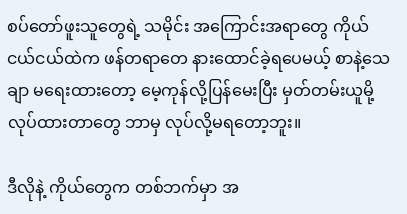စပ်တော်ဖူးသူတွေရဲ့ သမိုင်း အကြောင်းအရာတွေ ကိုယ်ငယ်ငယ်ထဲက ဖန်တရာတေ နားထောင်ခဲ့ရပေမယ့် စာနဲ့သေချာ မရေးထားတော့ မေ့ကုန်လို့ပြန်မေးပြီး မှတ်တမ်းယူမို့ လုပ်ထားတာတွေ ဘာမှ လုပ်လို့မရတော့ဘူး။

ဒီလိုနဲ့ ကိုယ်တွေက တစ်ဘက်မှာ အ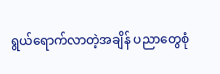ရွယ်ရောက်လာတဲ့အချိန် ပညာတွေစုံ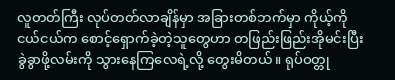လူတတ်ကြီး လုပ်တတ်လာချိန်မှာ အခြားတစ်ဘက်မှာ ကိုယ့်ကို ငယ်ငယ်က စောင့်ရှောက်ခဲ့တဲ့သူတွေဟာ တဖြည်းဖြည်းအိုမင်းပြီး ခွဲခွာဖို့လမ်းကို သွားနေကြလေရဲ့လို့ တွေးမိတယ်။ ရုပ်ဝတ္တု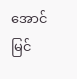အောင်မြင်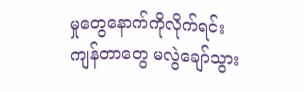မှုတွေနောက်ကိုလိုက်ရင်း ကျန်တာတွေ မလွဲချော်သွား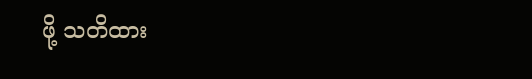ဖို့ သတိထား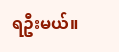ရဦးမယ်။